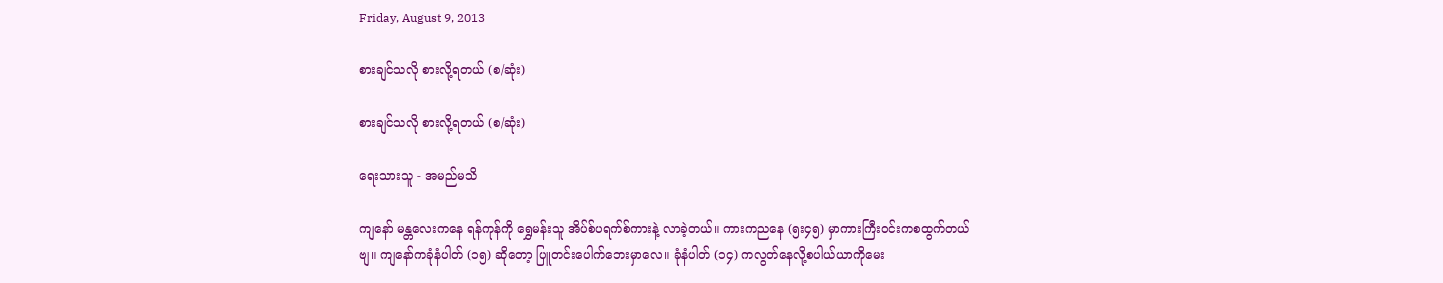Friday, August 9, 2013

စားချင်သလို စားလို့ရတယ် (စ/ဆုံး)

စားချင်သလို စားလို့ရတယ် (စ/ဆုံး)

ရေးသားသူ - အမည်မသိ

ကျနော် မန္တလေးကနေ ရန်ကုန်ကို ရွှေမန်းသူ အိပ်စ်ပရက်စ်ကားနဲ့ လာခဲ့တယ်။ ကားကညနေ (၅း၄၅) မှာကားကြီးဝင်းကစထွက်တယ်ဗျ။ ကျနော်ကခုံနံပါတ် (၁၅) ဆိုတော့ ပြူတင်းပေါက်ဘေးမှာလေ။ ခုံနံပါတ် (၁၄) ကလွတ်နေလို့စပါယ်ယာကိုမေး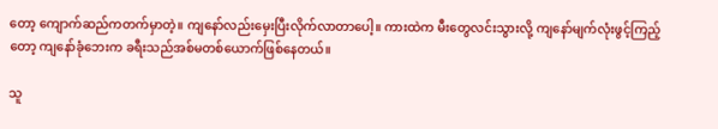တော့ ကျောက်ဆည်ကတက်မှာတဲ့။ ကျနော်လည်းမှေးပြီးလိုက်လာတာပေါ့။ ကားထဲက မီးတွေလင်းသွားလို့ ကျနော်မျက်လုံးဖွင့်ကြည့်တော့ ကျနော်ခုံဘေးက ခရီးသည်အစ်မတစ်ယောက်ဖြစ်နေတယ်။

သူ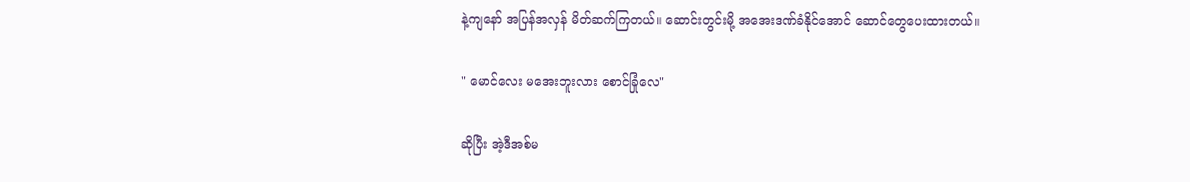နဲ့ကျနော် အပြန်အလှန် မိတ်ဆက်ကြတယ်။ ဆောင်းတွင်းမို့ အအေးဒဏ်ခံနိုင်အောင် ဆောင်တွေပေးထားတယ်။

" မောင်လေး မအေးဘူးလား စောင်ခြုံလေ"

ဆိုပြီး အဲ့ဒီအစ်မ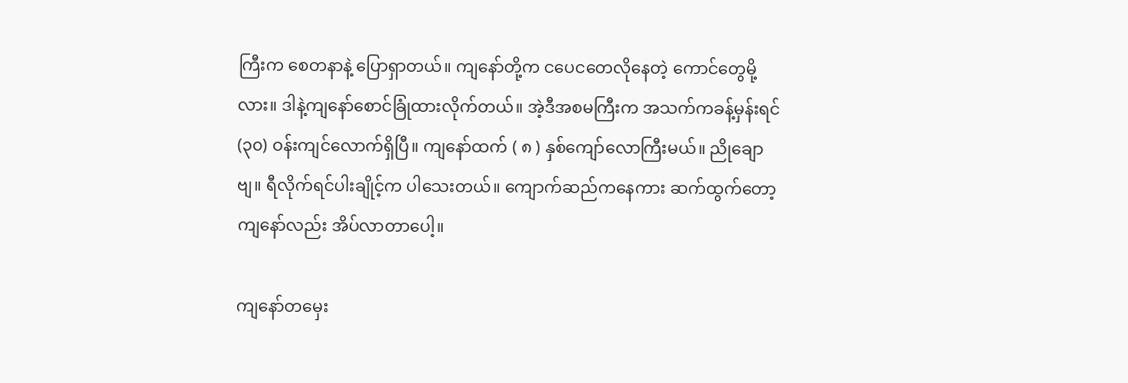ကြီးက စေတနာနဲ့ ပြောရှာတယ်။ ကျနော်တို့က ငပေငတေလိုနေတဲ့ ကောင်တွေမို့လား။ ဒါနဲ့ကျနော်စောင်ခြုံထားလိုက်တယ်။ အဲ့ဒီအစမကြီးက အသက်ကခန့်မှန်းရင် (၃၀) ဝန်းကျင်လောက်ရှိပြီ။ ကျနော်ထက် ( ၈ ) နှစ်ကျော်လောကြီးမယ်။ ညိုချောဗျ။ ရီလိုက်ရင်ပါးချိုင့်က ပါသေးတယ်။ ကျောက်ဆည်ကနေကား ဆက်ထွက်တော့ ကျနော်လည်း အိပ်လာတာပေါ့။

ကျနော်တမှေး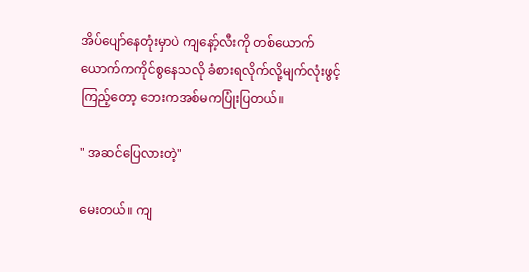အိပ်ပျော်နေတုံးမှာပဲ ကျနော့်လီးကို တစ်ယောက်ယောက်ကကိုင်စွနေသလို ခံစားရလိုက်လို့မျက်လုံးဖွင့်ကြည့်တော့ ဘေးကအစ်မကပြုံးပြတယ်။

" အဆင်ပြေလားတဲ့"

မေးတယ်။ ကျ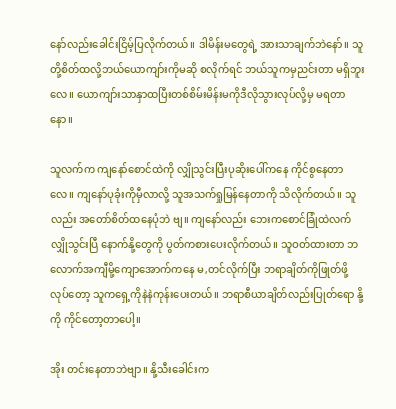နော်လည်းခေါင်းငြိမ့်ပြလိုက်တယ်။ ဒါမိန်းမတွေရဲ့ အားသာချက်ဘဲနော်။ သူတို့စိတ်ထလို့ဘယ်ယောကျာ်းကိုမဆို စလိုက်ရင် ဘယ်သူကမှညင်းတာ မရှိဘူးလေ။ ယောကျာ်းသာနှာထပြီးတစ်စိမ်းမိန်းမကိုဒီလိုသွားလုပ်လို့မှ မရတာနော။

သူလက်က ကျနော်စောင်ထဲကို လျှိုသွင်းပြီးပုဆိုးပေါ်ကနေ ကိုင်စွနေတာလေ။ ကျနော်ပုခုံးကိုမှီလာလို့ သူအသက်ရှုမြန်နေတာကို သိလိုက်တယ်။ သူလည်း အတော်စိတ်ထနေပုံဘဲ ဗျ။ ကျနော်လည်း ဘေးကစောင်ခြုံထဲလက်လျှိုသွင်းပြီ နောက်နို့တွေကို ပွတ်ကစားပေးလိုက်တယ်။ သူဝတ်ထားတာ ဘလောက်အကျီမို့ကျောအောက်ကနေ မ,တင်လိုက်ပြီး ဘရာချိတ်ကိုဖြုတ်ဖို့ လုပ်တော့ သူကရှေ့ကိုနဲနဲကုန်းပေးတယ်။ ဘရာစီယာချိတ်လည်းပြုတ်ရော နို့ကို ကိုင်တော့တာပေါ့။

အိုး တင်းနေတာဘဲဗျာ။ နို့သီးခေါင်းက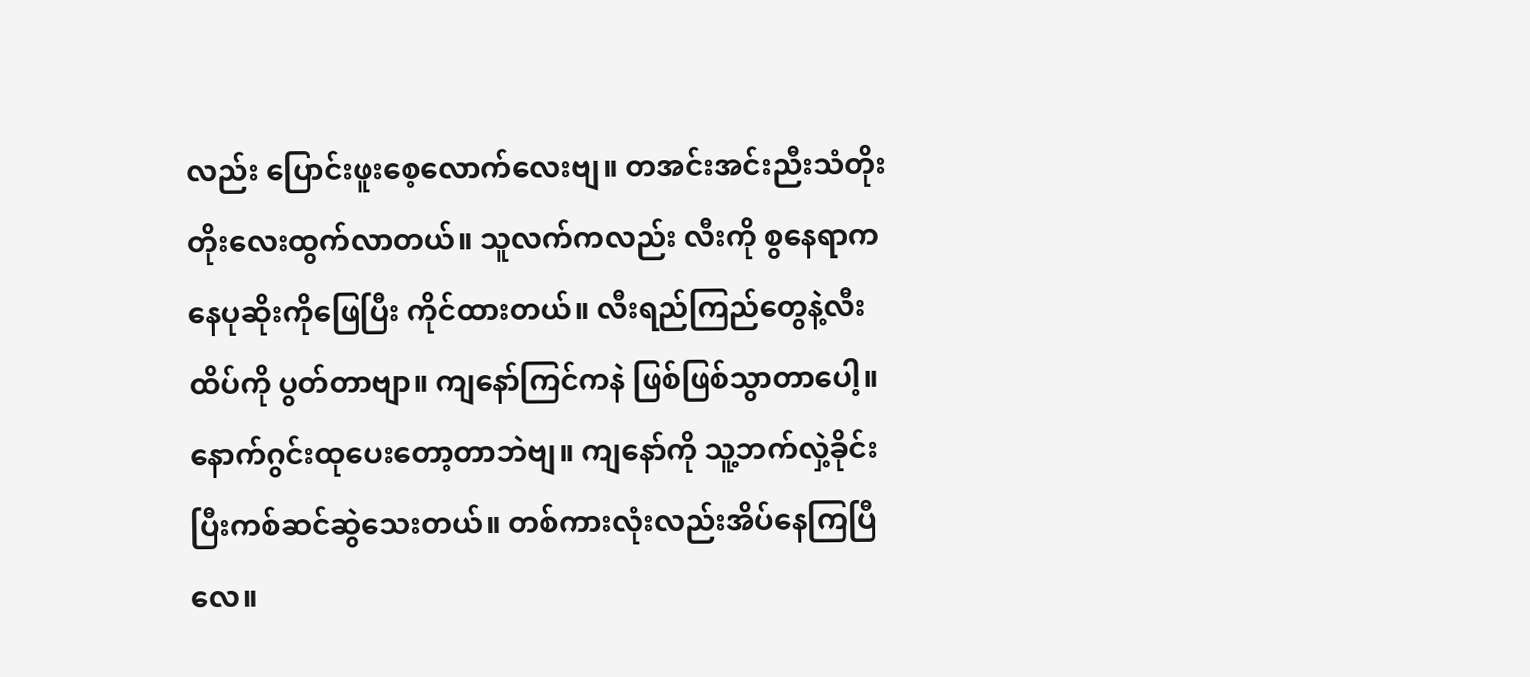လည်း ပြောင်းဖူးစေ့လောက်လေးဗျ။ တအင်းအင်းညီးသံတိုးတိုးလေးထွက်လာတယ်။ သူလက်ကလည်း လီးကို စွနေရာကနေပုဆိုးကိုဖြေပြီး ကိုင်ထားတယ်။ လီးရည်ကြည်တွေနဲ့လီးထိပ်ကို ပွတ်တာဗျာ။ ကျနော်ကြင်ကနဲ ဖြစ်ဖြစ်သွာတာပေါ့။ နောက်ဂွင်းထုပေးတော့တာဘဲဗျ။ ကျနော်ကို သူ့ဘက်လှဲ့ခိုင်းပြီးကစ်ဆင်ဆွဲသေးတယ်။ တစ်ကားလုံးလည်းအိပ်နေကြပြီလေ။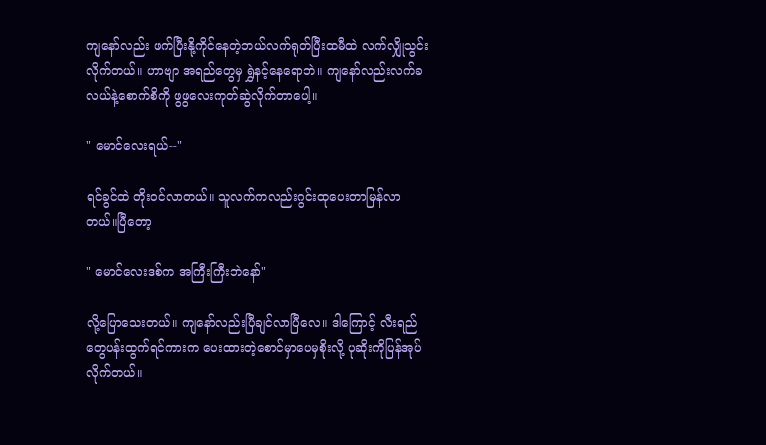ကျနော်လည်း ဖက်ပြီးနို့ကိုင်နေတဲ့ဘယ်လက်ရုတ်ပြီးထမီထဲ လက်လျှိုသွင်းလိုက်တယ်။ ဟာဗျာ အရည်တွေမှ ရွှဲနင့်နေရောဘဲ။ ကျနော်လည်းလက်ခလယ်နဲ့စောက်စိကို ဖွဖွလေးကုတ်ဆွဲလိုက်တာပေါ့။

" မောင်လေးရယ်--"

ရင်ခွင်ထဲ တိုးဝင်လာတယ်။ သူလက်ကလည်းဂွင်းထုပေးတာမြန်လာတယ်။ပြီတော့

" မောင်လေးဒစ်က အကြီးကြီးဘဲနော်"

လို့ပြောသေးတယ်။ ကျနော်လည်းပြီချင်လာပြီလေ။ ဒါကြောင့် လီးရည်တွေပန်းထွက်ရင်ကားက ပေးထားတဲ့စောင်မှာပေမှစိုးလို့ ပုဆိုးကိုပြန်အုပ်လိုက်တယ်။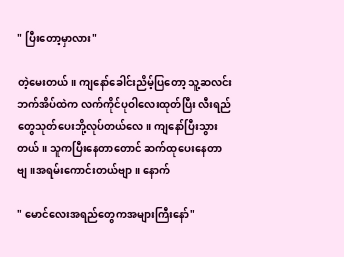" ပြီးတော့မှာလား"

တဲ့မေးတယ်။ ကျနော်ခေါင်းညိမ့်ပြတော့ သူ့ဆလင်းဘက်အိပ်ထဲက လက်ကိုင်ပုဝါလေးထုတ်ပြီး လီးရည် တွေသုတ်ပေးဘို့လုပ်တယ်လေ။ ကျနော်ပြီးသွားတယ်။ သူကပြီးနေတာတောင် ဆက်ထုပေးနေတာဗျ။အရမ်းကောင်းတယ်ဗျာ။ နောက်

" မောင်လေးအရည်တွေကအများကြီးနော်"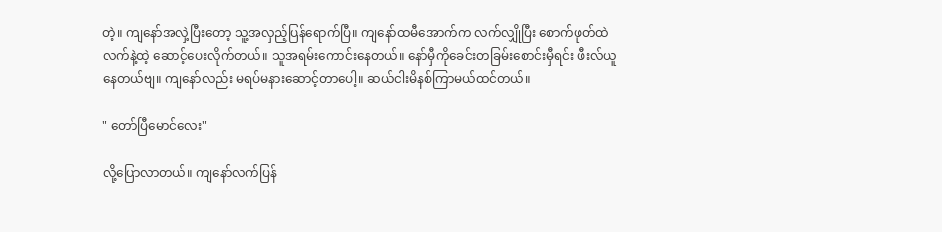တဲ့။ ကျနော်အလှဲ့ပြီးတော့ သူ့အလှည့်ပြန်ရောက်ပြီ။ ကျနော်ထမီအောက်က လက်လျှိုပြီး စောက်ဖုတ်ထဲ လက်နဲ့ထဲ့ ဆောင့်ပေးလိုက်တယ်။ သူအရမ်းကောင်းနေတယ်။ နော်မှီကိုခေင်းတခြမ်းစောင်းမှီရင်း ဖီးလ်ယူနေတယ်ဗျ။ ကျနော်လည်း မရပ်မနားဆောင့်တာပေါ့။ ဆယ်ငါးမိနစ်ကြာမယ်ထင်တယ်။

" တော်ပြီမောင်လေး"

လို့ပြောလာတယ်။ ကျနော်လက်ပြန်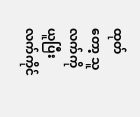ထုတ်တော့ သူလက်ကိုယူပြီးလက်ကိုင်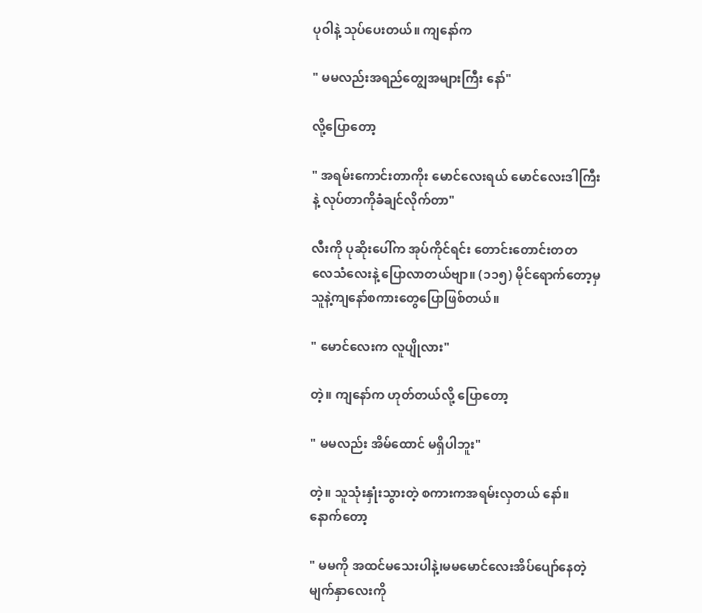ပုဝါနဲ့ သုပ်ပေးတယ်။ ကျနော်က

" မမလည်းအရည်တျွေအများကြီး နော်"

လို့ပြောတော့

" အရမ်းကောင်းတာကိုး မောင်လေးရယ် မောင်လေးဒါကြီးနဲ့ လုပ်တာကိုခံချင်လိုက်တာ"

လီးကို ပုဆိုးပေါ်က အုပ်ကိုင်ရင်း တောင်းတောင်းတတ လေသံလေးနဲ့ ပြောလာတယ်ဗျာ။ (၁၁၅) မိုင်ရောက်တော့မှ သူနဲ့ကျနော်စကားတွေပြောဖြစ်တယ်။

" မောင်လေးက လူပျိုလား"

တဲ့။ ကျနော်က ဟုတ်တယ်လို့ ပြောတော့

" မမလည်း အိမ်ထောင် မရှိပါဘူး"

တဲ့။ သူသုံးနှုံးသွားတဲ့ စကားကအရမ်းလှတယ် နော်။ နောက်တော့

" မမကို အထင်မသေးပါနဲ့၊မမမောင်လေးအိပ်ပျော်နေတဲ့ မျက်နှာလေးကို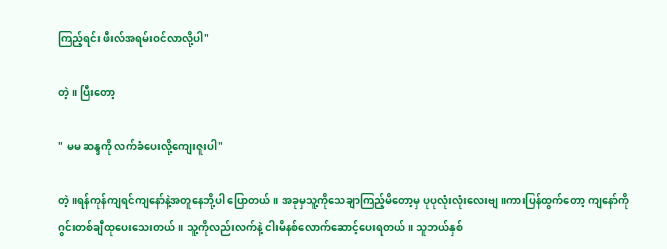ကြည့်ရင်း ဖီးလ်အရမ်းဝင်လာလို့ပါ"

တဲ့။ ပြီးတော့

" မမ ဆန္ဒကို လက်ခံပေးလို့ကျေးဇူးပါ"

တဲ့။ရန်ကုန်ကျရင်ကျနော်နဲ့အတူနေဘို့ပါ ပြောတယ်။ အခုမှသူ့ကိုသေချာကြည့်မိတော့မှ ပုပုလုံးလုံးလေးဗျ။ကားပြန်ထွက်တော့ ကျနော်ကိုဂွင်းတစ်ချီထုပေးသေးတယ်။ သူ့ကိုလည်းလက်နဲ့ ငါးမိနစ်လောက်ဆောင့်ပေးရတယ်။ သူဘယ်နှစ်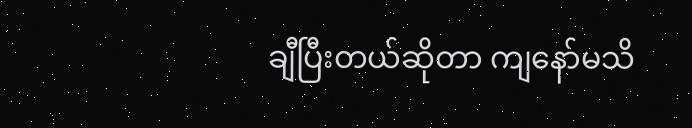ချီပြီးတယ်ဆိုတာ ကျနော်မသိ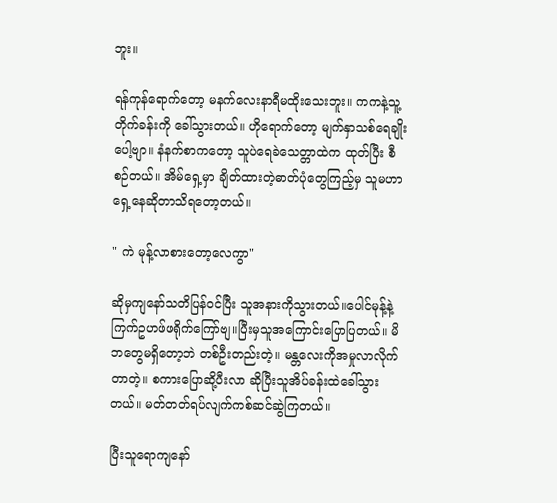ဘူး။

ရန်ကုန်ရောက်တော့ မနက်လေးနာရီမထိုးသေးဘူး။ ကကနဲ့သူ့တိုက်ခန်းကို ခေါ်သွားတယ်။ ဟိုရောက်တော့ မျက်နှာသစ်ရေချိုးပေါ့ဗျာ။ နံနက်စာကတော့ သူပဲရေခဲသေတ္တာထဲက ထုတ်ပြီး စီစဉ်တယ်။ အိမ်ရှေ့မှာ ချိတ်ထားတဲ့ဓာတ်ပုံတွေကြည့်မှ သူမဟာရှေ့နေဆိုတာသိရတော့တယ်။

" ကဲ မုန့်လာစားတော့လေကွာ"

ဆိုမှကျနော်သတိပြန်ဝင်ပြီး သူအနားကိုသွားတယ်။ပေါင်မုန့်နဲ့ကြက်ဥဟဖ်ဖရိုက်ကြော်ဗျ။ပြီးမှသူအကြောင်းပြောပြတယ်။ မိဘတွေမရှိတော့ဘဲ တစ်ဦးတည်းတဲ့။ မန္တလေးကိုအမှုလာလိုက်တာတဲ့။ စကားပြောဆို့ပီးလာ ဆိုပြီးသူအိပ်ခန်းထဲခေါ်သွားတယ်။ မတ်တတ်ရပ်လျက်ကစ်ဆင်ဆွဲကြတယ်။

ပြီးသူရောကျနော်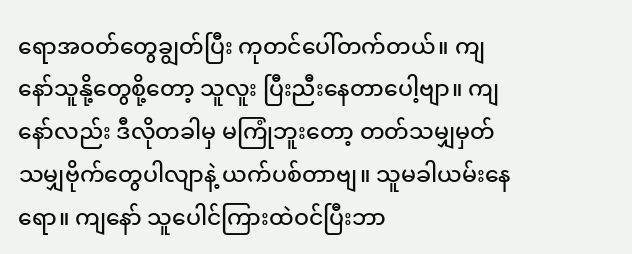ရောအဝတ်တွေချွတ်ပြီး ကုတင်ပေါ်တက်တယ်။ ကျနော်သူနို့တွေစို့တော့ သူလူး ပြီးညီးနေတာပေါ့ဗျာ။ ကျနော်လည်း ဒီလိုတခါမှ မကြုံဘူးတော့ တတ်သမျှမှတ်သမျှဗိုက်တွေပါလျာနဲ့ ယက်ပစ်တာဗျ။ သူမခါယမ်းနေရော။ ကျနော် သူပေါင်ကြားထဲဝင်ပြီးဘာ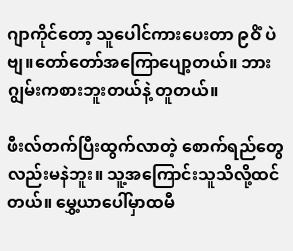ဂျာကိုင်တော့ သူပေါင်ကားပေးတာ ၉ဝိံ ပဲဗျ။တော်တော်အကြောပျော့တယ်။ ဘားဂျွမ်းကစားဘူးတယ်နဲ့ တူတယ်။

ဖီးလ်တက်ပြီးထွက်လာတဲ့ စောက်ရည်တွေလည်းမနဲဘူး။ သူ့အကြောင်းသူသိလို့ထင်တယ်။ မွှေ့ယာပေါ်မှာထမီ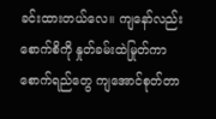ခင်းထားတယ်လေ။ ကျနော်လည်းစောက်စိကို နှုတ်ခမ်းထဲမြုတ်ကာ စောက်ရည်တွေ ကျအောင်စုတ်တာ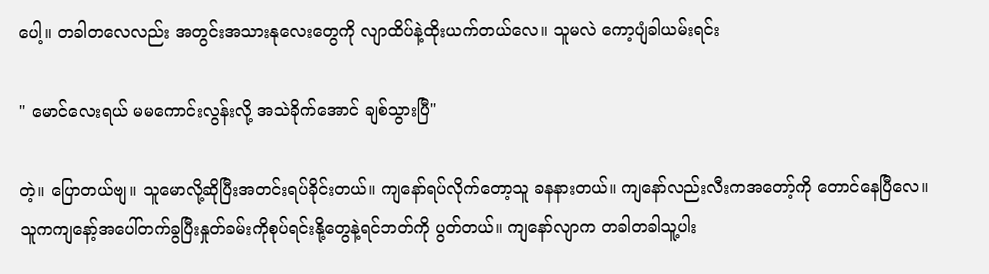ပေါ့။ တခါတလေလည်း အတွင်းအသားနုလေးတွေကို လျာထိပ်နဲ့ထိုးယက်တယ်လေ။ သူမလဲ ကော့ပျံခါယမ်းရင်း

" မောင်လေးရယ် မမကောင်းလွန်းလို့ အသဲခိုက်အောင် ချစ်သွားပြီ"

တဲ့။ ပြောတယ်ဗျ။ သူမောလို့ဆိုပြီးအတင်းရပ်ခိုင်းတယ်။ ကျနော်ရပ်လိုက်တော့သူ ခနနားတယ်။ ကျနော်လည်းလီးကအတော့်ကို တောင်နေပြီလေ။ သူကကျနော့်အပေါ်တက်ခွပြီးနှုတ်ခမ်းကိုစုပ်ရင်းနို့တွေနဲ့ရင်ဘတ်ကို ပွတ်တယ်။ ကျနော်လျာက တခါတခါသူ့ပါး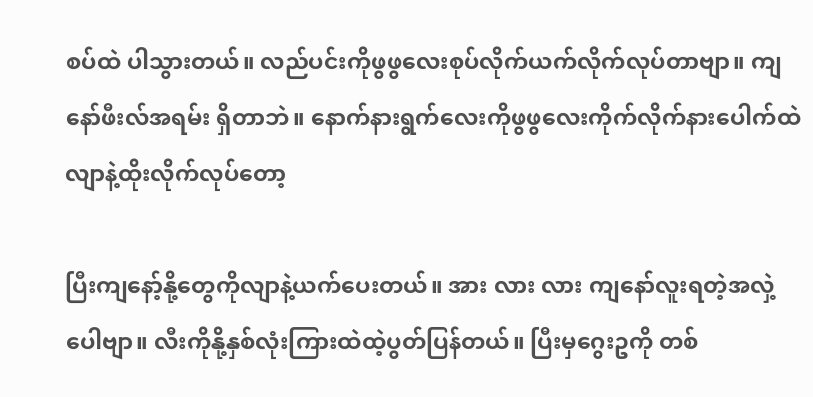စပ်ထဲ ပါသွားတယ်။ လည်ပင်းကိုဖွဖွလေးစုပ်လိုက်ယက်လိုက်လုပ်တာဗျာ။ ကျနော်ဖီးလ်အရမ်း ရှိတာဘဲ။ နောက်နားရွက်လေးကိုဖွဖွလေးကိုက်လိုက်နားပေါက်ထဲလျာနဲ့ထိုးလိုက်လုပ်တော့

ပြီးကျနော့်နို့တွေကိုလျာနဲ့ယက်ပေးတယ်။ အား လား လား ကျနော်လူးရတဲ့အလှဲ့ပေါဗျာ။ လီးကိုနို့နှစ်လုံးကြားထဲထဲ့ပွတ်ပြန်တယ်။ ပြီးမှဂွေးဥကို တစ်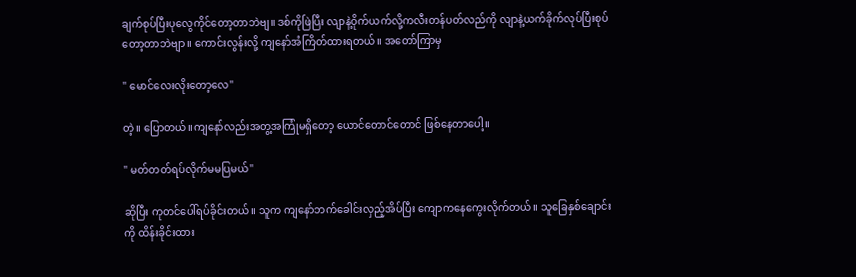ချက်စုပ်ပြီးပုလွေကိုင်တော့တာဘဲဗျ။ ဒစ်ကိုဖြဲပြီး လျာနဲ့ဝိုက်ယက်လို့ကလီးတန်ပတ်လည်ကို လျာနဲ့ယက်ခိုက်လုပ်ပြီးစုပ်တော့တာဘဲဗျာ။ ကောင်းလွန်းလို့ ကျနော်အံကြိတ်ထားရတယ်။ အတော်ကြာမှ

" မောင်လေးလိုးတော့လေ"

တဲ့။ ပြောတယ်။ကျနော်လည်းအတွ့အကြုံမရှိတော့ ယောင်တောင်တောင် ဖြစ်နေတာပေါ့။

" မတ်တတ်ရပ်လိုက်မမပြမယ်"

ဆိုပြီး ကုတင်ပေါ်ရပ်ခိုင်းတယ်။ သူက ကျနော်ဘက်ခေါင်းလှည့်အိပ်ပြီး ကျောကနေကွေးလိုက်တယ်။ သူခြေနှစ်ချောင်းကို ထိန်းခိုင်းထား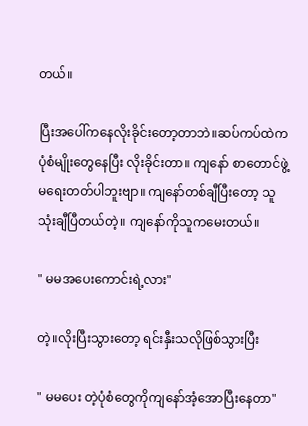တယ်။

ပြီးအပေါ်ကနေလိုးခိုင်းတော့တာဘဲ။ဆပ်ကပ်ထဲကပုံစံမျိုးတွေနေပြီး လိုးခိုင်းတာ။ ကျနော် စာတောင်ဖွဲ့မရေးတတ်ပါဘူးဗျာ။ ကျနော်တစ်ချီပြီးတော့ သူသုံးချီပြီတယ်တဲ့။ ကျနော်ကိုသူကမေးတယ်။

" မမအပေးကောင်းရဲ့လား"

တဲ့။လိုးပြီးသွားတော့ ရင်းနှီးသလိုဖြစ်သွားပြီး

" မမပေး တဲ့ပုံစံတွေကိုကျနော်အံ့အောပြီးနေတာ"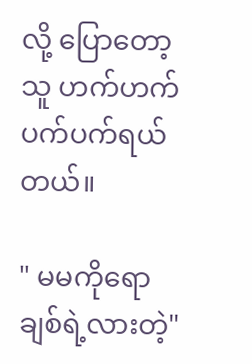လို့ ပြောတော့ သူ ဟက်ဟက်ပက်ပက်ရယ်တယ်။

" မမကိုရော ချစ်ရဲ့လားတဲ့"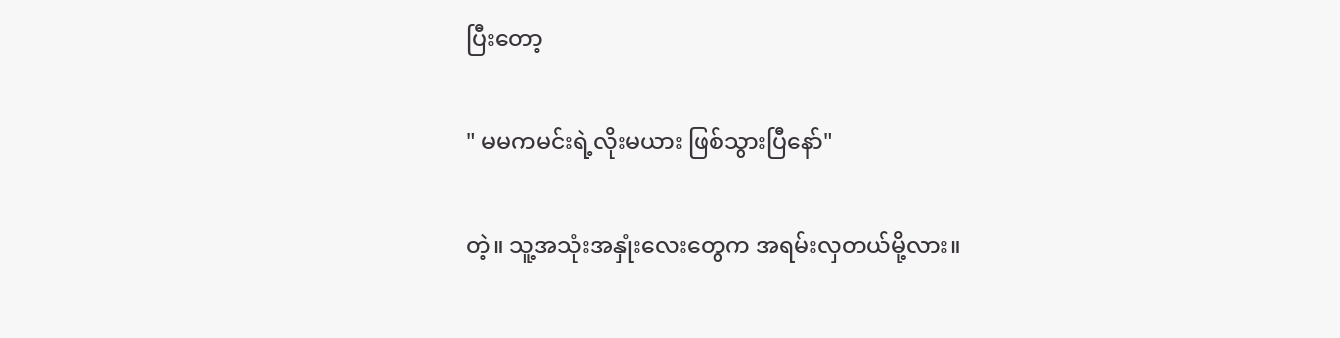ပြီးတော့

" မမကမင်းရဲ့လိုးမယား ဖြစ်သွားပြီနော်"

တဲ့။ သူ့အသုံးအနှုံးလေးတွေက အရမ်းလှတယ်မို့လား။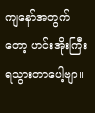ကျနော်အတွက်တော့ ဟင်းအိုးကြီး ရသွားတာပေါ့ဗျာ။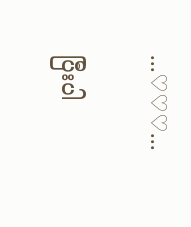...♡♡♡...

ပြီးပါ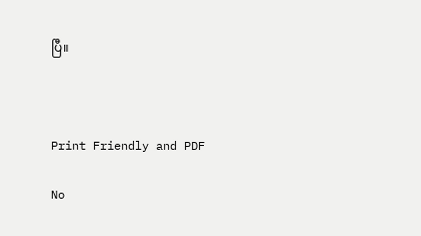ပြီ။



Print Friendly and PDF

No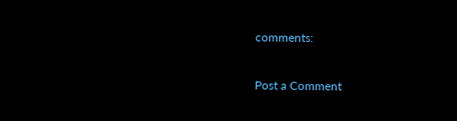comments:

Post a Comment